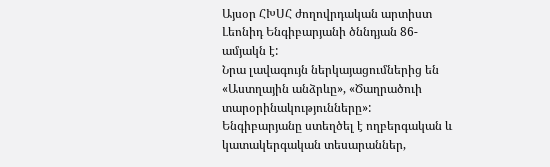Այսօր ՀԽՍՀ ժողովրդական արտիստ Լեոնիդ Ենգիբարյանի ծննդյան 86-ամյակն է:
Նրա լավագույն ներկայացումներից են «Աստղային անձրևը», «Ծաղրածուի տարօրինակությունները»: Ենգիբարյանը ստեղծել է ողբերգական և կատակերգական տեսարաններ,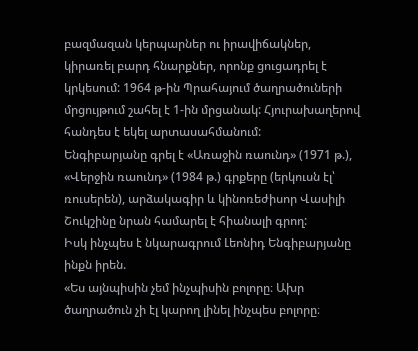բազմազան կերպարներ ու իրավիճակներ, կիրառել բարդ հնարքներ, որոնք ցուցադրել է կրկեսում: 1964 թ-ին Պրահայում ծաղրածուների մրցույթում շահել է 1-ին մրցանակ: Հյուրախաղերով հանդես է եկել արտասահմանում:
Ենգիբարյանը գրել է «Առաջին ռաունդ» (1971 թ.), «Վերջին ռաունդ» (1984 թ.) գրքերը (երկուսն էլ՝ ռուսերեն), արձակագիր և կինոռեժիսոր Վասիլի Շուկշինը նրան համարել է հիանալի գրող:
Իսկ ինչպես է նկարագրում Լեոնիդ Ենգիբարյանը ինքն իրեն.
«Ես այնպիսին չեմ ինչպիսին բոլորը։ Ախր ծաղրածուն չի էլ կարող լինել ինչպես բոլորը։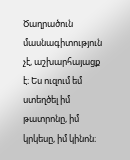Ծաղրածուն մասնագիտություն չէ, աշխարհայացք է։ Ես ուզում եմ ստեղծել իմ թատրոնը, իմ կրկեսը, իմ կինոն։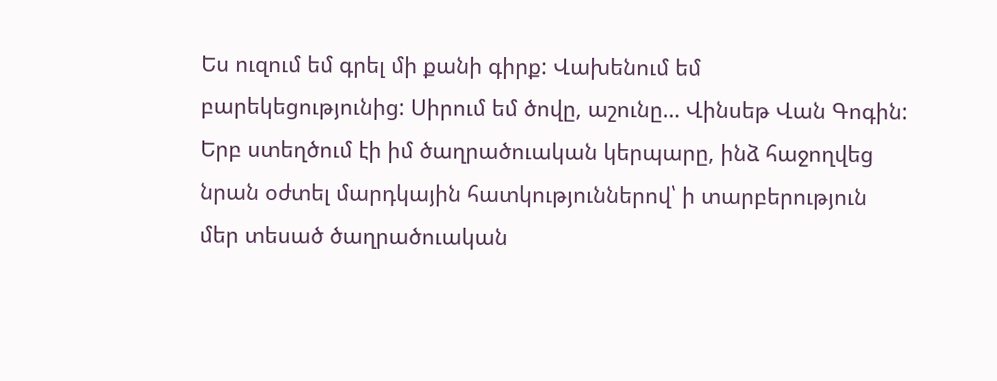Ես ուզում եմ գրել մի քանի գիրք: Վախենում եմ բարեկեցությունից: Սիրում եմ ծովը, աշունը… Վինսեթ Վան Գոգին:
Երբ ստեղծում էի իմ ծաղրածուական կերպարը, ինձ հաջողվեց նրան օժտել մարդկային հատկություններով՝ ի տարբերություն մեր տեսած ծաղրածուական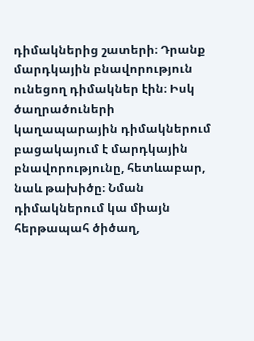դիմակներից շատերի։ Դրանք մարդկային բնավորություն ունեցող դիմակներ էին։ Իսկ ծաղրածուների կաղապարային դիմակներում բացակայում է մարդկային բնավորությունը, հետևաբար, նաև թախիծը։ Նման դիմակներում կա միայն հերթապահ ծիծաղ,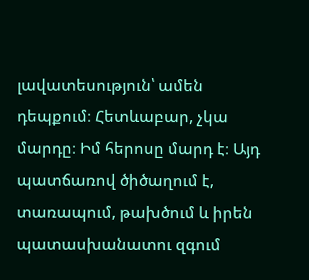լավատեսություն՝ ամեն դեպքում։ Հետևաբար, չկա մարդը։ Իմ հերոսը մարդ է։ Այդ պատճառով ծիծաղում է, տառապում, թախծում և իրեն պատասխանատու զգում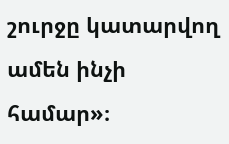շուրջը կատարվող ամեն ինչի համար»։